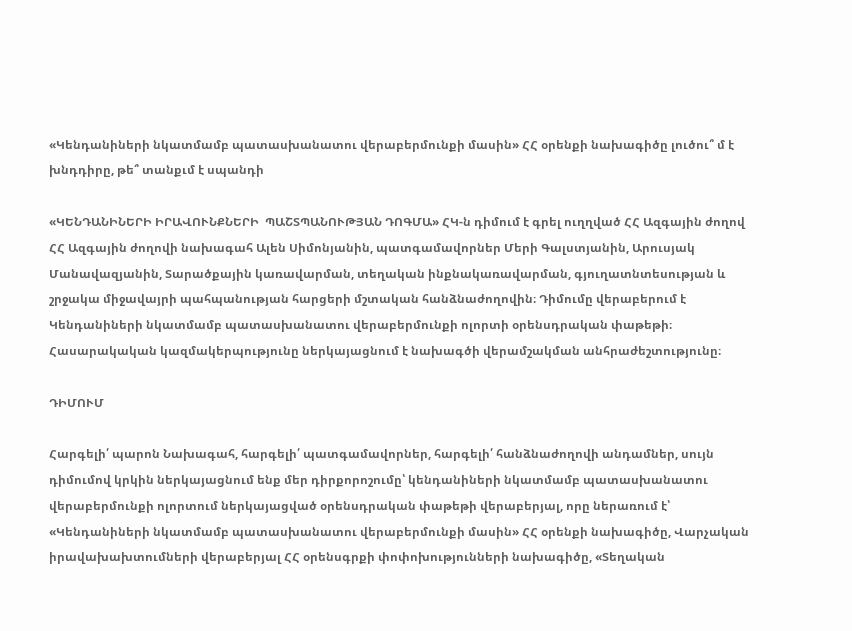«Կենդանիների նկատմամբ պատասխանատու վերաբերմունքի մասին» ՀՀ օրենքի նախագիծը լուծու՞ մ է խնդդիրը, թե՞ տանքւմ է սպանդի

«ԿԵՆԴԱՆԻՆԵՐԻ ԻՐԱՎՈՒՆՔՆԵՐԻ  ՊԱՇՏՊԱՆՈՒԹՅԱՆ ԴՈԳՄԱ» ՀԿ-ն դիմում է գրել ուղղված ՀՀ Ազգային ժողով ՀՀ Ազգային ժողովի նախագահ Ալեն Սիմոնյանին, պատգամավորներ Մերի Գալստյանին, Արուսյակ Մանավազյանին, Տարածքային կառավարման, տեղական ինքնակառավարման, գյուղատնտեսության և շրջակա միջավայրի պահպանության հարցերի մշտական հանձնաժողովին։ Դիմումը վերաբերում է Կենդանիների նկատմամբ պատասխանատու վերաբերմունքի ոլորտի օրենսդրական փաթեթի։ Հասարակական կազմակերպությունը ներկայացնում է նախագծի վերամշակման անհրաժեշտությունը։

ԴԻՄՈՒՄ

Հարգելի՛ պարոն Նախագահ, հարգելի՛ պատգամավորներ, հարգելի՛ հանձնաժողովի անդամներ, սույն դիմումով կրկին ներկայացնում ենք մեր դիրքորոշումը՝ կենդանիների նկատմամբ պատասխանատու վերաբերմունքի ոլորտում ներկայացված օրենսդրական փաթեթի վերաբերյալ, որը ներառում է՝ «Կենդանիների նկատմամբ պատասխանատու վերաբերմունքի մասին» ՀՀ օրենքի նախագիծը, Վարչական իրավախախտումների վերաբերյալ ՀՀ օրենսգրքի փոփոխությունների նախագիծը, «Տեղական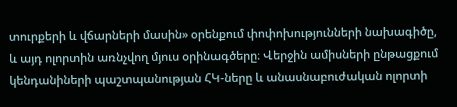տուրքերի և վճարների մասին» օրենքում փոփոխությունների նախագիծը, և այդ ոլորտին առնչվող մյուս օրինագծերը։ Վերջին ամիսների ընթացքում կենդանիների պաշտպանության ՀԿ-ները և անասնաբուժական ոլորտի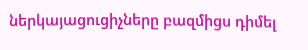ներկայացուցիչները բազմիցս դիմել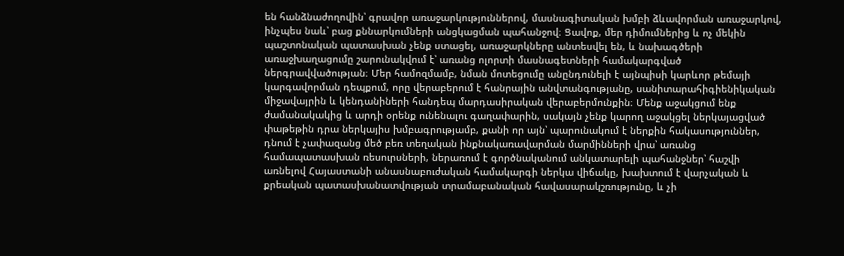են հանձնաժողովին՝ գրավոր առաջարկություններով, մասնագիտական խմբի ձևավորման առաջարկով, ինչպես նաև՝ բաց քննարկումների անցկացման պահանջով։ Ցավոք, մեր դիմումներից և ոչ մեկին պաշտոնական պատասխան չենք ստացել, առաջարկները անտեսվել են, և նախագծերի առաջխաղացումը շարունակվում է՝ առանց ոլորտի մասնագետների համակարգված ներգրավվածության։ Մեր համոզմամբ, նման մոտեցումը անընդունելի է այնպիսի կարևոր թեմայի կարգավորման դեպքում, որը վերաբերում է հանրային անվտանգությանը, սանիտարահիգիենիկական միջավայրին և կենդանիների հանդեպ մարդասիրական վերաբերմունքին։ Մենք աջակցում ենք ժամանակակից և արդի օրենք ունենալու գաղափարին, սակայն չենք կարող աջակցել ներկայացված փաթեթին դրա ներկայիս խմբագրությամբ, քանի որ այն՝ պարունակում է ներքին հակասություններ, դնում է չափազանց մեծ բեռ տեղական ինքնակառավարման մարմինների վրա՝ առանց համապատասխան ռեսուրսների, ներառում է գործնականում անկատարելի պահանջներ՝ հաշվի առնելով Հայաստանի անասնաբուժական համակարգի ներկա վիճակը, խախտում է վարչական և քրեական պատասխանատվության տրամաբանական հավասարակշռությունը, և չի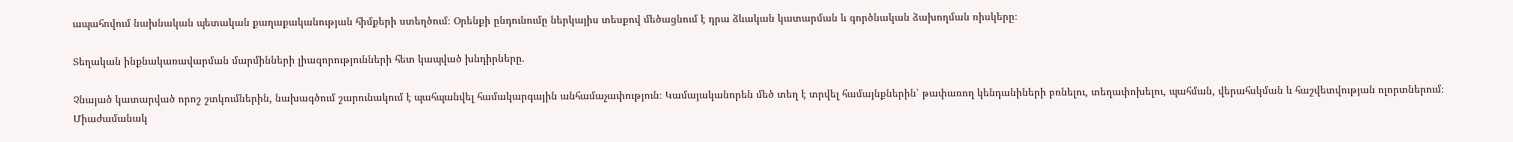ապահովում նախնական պետական քաղաքականության հիմքերի ստեղծում։ Օրենքի ընդունումը ներկայիս տեսքով մեծացնում է դրա ձևական կատարման և գործնական ձախողման ռիսկերը։

Տեղական ինքնակառավարման մարմինների լիազորությունների հետ կապված խնդիրները․

Չնայած կատարված որոշ շտկումներին, նախագծում շարունակում է պահպանվել համակարգային անհամաչափություն։ Կամայականորեն մեծ տեղ է տրվել համայնքներին՝ թափառող կենդանիների բռնելու, տեղափոխելու, պահման, վերահսկման և հաշվետվության ոլորտներում։ Միաժամանակ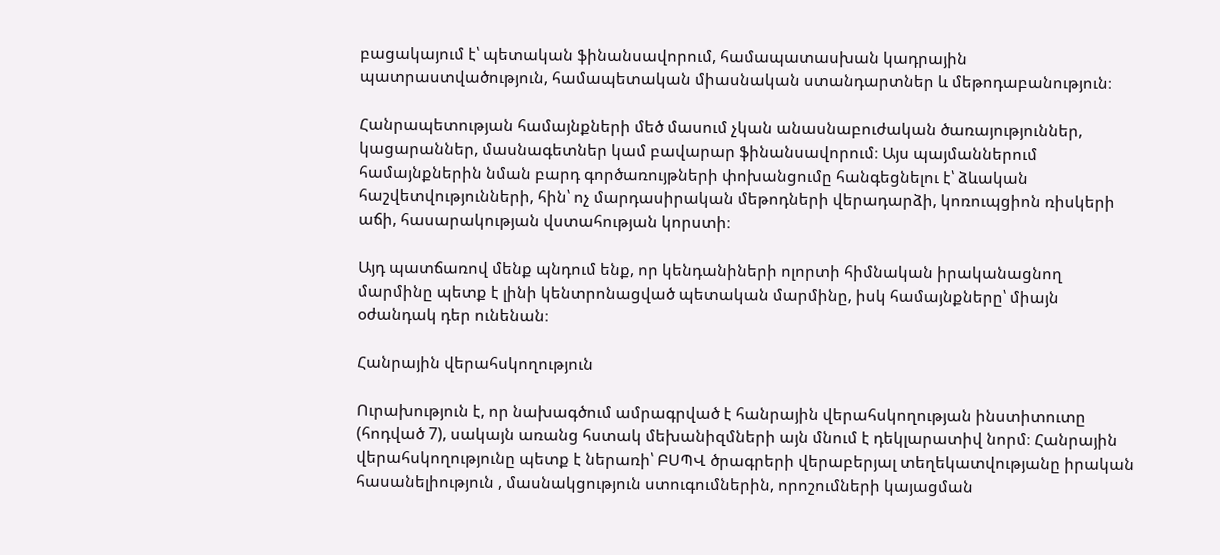բացակայում է՝ պետական ֆինանսավորում, համապատասխան կադրային պատրաստվածություն, համապետական միասնական ստանդարտներ և մեթոդաբանություն։

Հանրապետության համայնքների մեծ մասում չկան անասնաբուժական ծառայություններ, կացարաններ, մասնագետներ կամ բավարար ֆինանսավորում։ Այս պայմաններում համայնքներին նման բարդ գործառույթների փոխանցումը հանգեցնելու է՝ ձևական հաշվետվությունների, հին՝ ոչ մարդասիրական մեթոդների վերադարձի, կոռուպցիոն ռիսկերի աճի, հասարակության վստահության կորստի։

Այդ պատճառով մենք պնդում ենք, որ կենդանիների ոլորտի հիմնական իրականացնող մարմինը պետք է լինի կենտրոնացված պետական մարմինը, իսկ համայնքները՝ միայն օժանդակ դեր ունենան։

Հանրային վերահսկողություն

Ուրախություն է, որ նախագծում ամրագրված է հանրային վերահսկողության ինստիտուտը (հոդված 7), սակայն առանց հստակ մեխանիզմների այն մնում է դեկլարատիվ նորմ։ Հանրային վերահսկողությունը պետք է ներառի՝ ԲՍՊՎ ծրագրերի վերաբերյալ տեղեկատվությանը իրական հասանելիություն , մասնակցություն ստուգումներին, որոշումների կայացման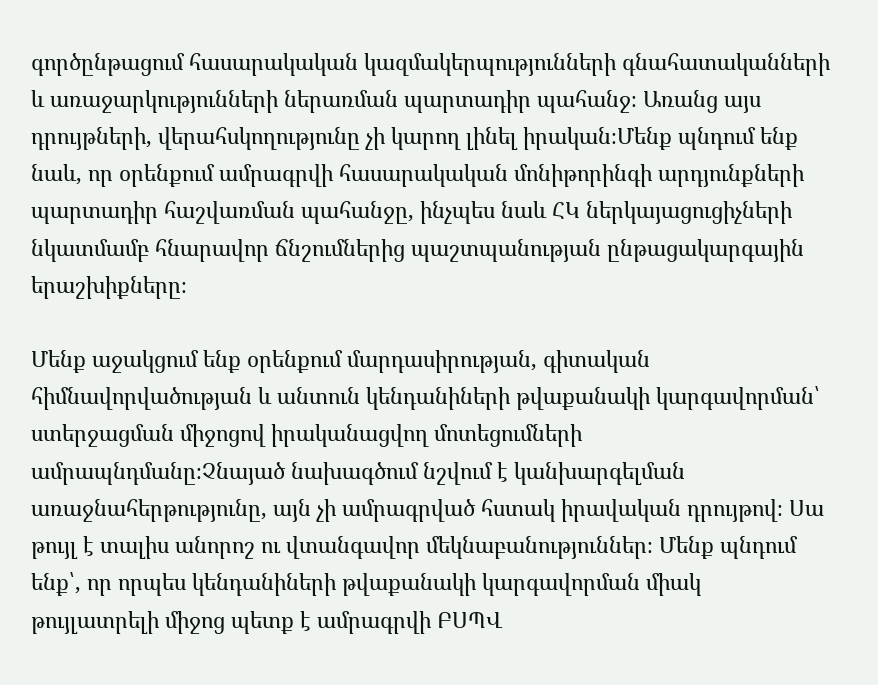գործընթացում հասարակական կազմակերպությունների գնահատականների և առաջարկությունների ներառման պարտադիր պահանջ։ Առանց այս դրույթների, վերահսկողությունը չի կարող լինել իրական։Մենք պնդում ենք նաև, որ օրենքում ամրագրվի հասարակական մոնիթորինգի արդյունքների պարտադիր հաշվառման պահանջը, ինչպես նաև ՀԿ ներկայացուցիչների նկատմամբ հնարավոր ճնշումներից պաշտպանության ընթացակարգային երաշխիքները։

Մենք աջակցում ենք օրենքում մարդասիրության, գիտական հիմնավորվածության և անտուն կենդանիների թվաքանակի կարգավորման՝ ստերջացման միջոցով իրականացվող մոտեցումների ամրապնդմանը։Չնայած նախագծում նշվում է կանխարգելման առաջնահերթությունը, այն չի ամրագրված հստակ իրավական դրույթով։ Սա թույլ է տալիս անորոշ ու վտանգավոր մեկնաբանություններ։ Մենք պնդում ենք՝, որ որպես կենդանիների թվաքանակի կարգավորման միակ թույլատրելի միջոց պետք է ամրագրվի ԲՍՊՎ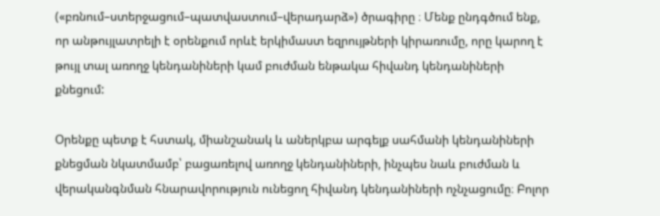(«բռնում–ստերջացում–պատվաստում–վերադարձ») ծրագիրը ։ Մենք ընդգծում ենք, որ անթույլատրելի է օրենքում որևէ երկիմաստ եզրույթների կիրառումը, որը կարող է թույլ տալ առողջ կենդանիների կամ բուժման ենթակա հիվանդ կենդանիների քնեցում:

Օրենքը պետք է հստակ, միանշանակ և աներկբա արգելք սահմանի կենդանիների քնեցման նկատմամբ՝ բացառելով առողջ կենդանիների, ինչպես նաև բուժման և վերականգնման հնարավորություն ունեցող հիվանդ կենդանիների ոչնչացումը։ Բոլոր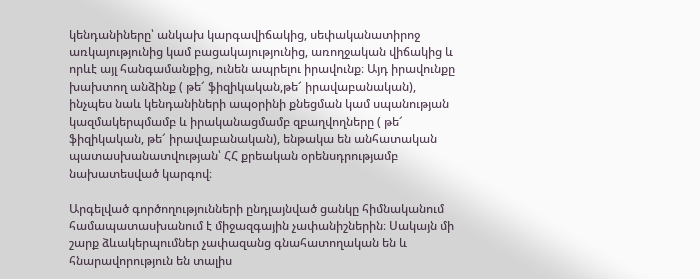կենդանիները՝ անկախ կարգավիճակից, սեփականատիրոջ առկայությունից կամ բացակայությունից, առողջական վիճակից և որևէ այլ հանգամանքից, ունեն ապրելու իրավունք։ Այդ իրավունքը խախտող անձինք ( թե՜ ֆիզիկական,թե՜ իրավաբանական), ինչպես նաև կենդանիների ապօրինի քնեցման կամ սպանության կազմակերպմամբ և իրականացմամբ զբաղվողները ( թե՜ ֆիզիկական, թե՜ իրավաբանական), ենթակա են անհատական պատասխանատվության՝ ՀՀ քրեական օրենսդրությամբ նախատեսված կարգով։

Արգելված գործողությունների ընդլայնված ցանկը հիմնականում համապատասխանում է միջազգային չափանիշներին։ Սակայն մի շարք ձևակերպումներ չափազանց գնահատողական են և հնարավորություն են տալիս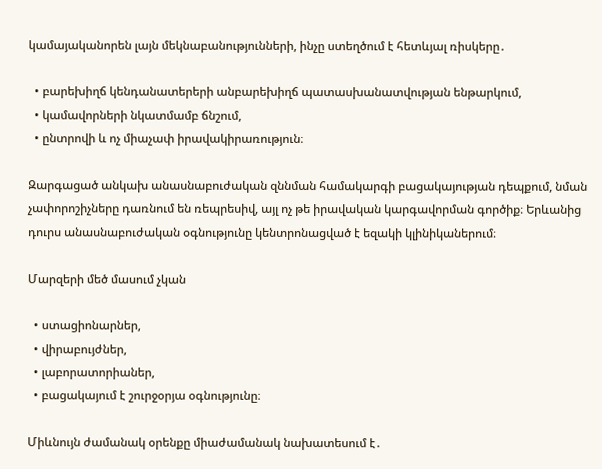կամայականորեն լայն մեկնաբանությունների, ինչը ստեղծում է հետևյալ ռիսկերը․

  • բարեխիղճ կենդանատերերի անբարեխիղճ պատասխանատվության ենթարկում,
  • կամավորների նկատմամբ ճնշում,
  • ընտրովի և ոչ միաչափ իրավակիրառություն։

Զարգացած անկախ անասնաբուժական զննման համակարգի բացակայության դեպքում, նման չափորոշիչները դառնում են ռեպրեսիվ, այլ ոչ թե իրավական կարգավորման գործիք։ Երևանից դուրս անասնաբուժական օգնությունը կենտրոնացված է եզակի կլինիկաներում։

Մարզերի մեծ մասում չկան

  • ստացիոնարներ,
  • վիրաբույժներ,
  • լաբորատորիաներ,
  • բացակայում է շուրջօրյա օգնությունը։

Միևնույն ժամանակ օրենքը միաժամանակ նախատեսում է․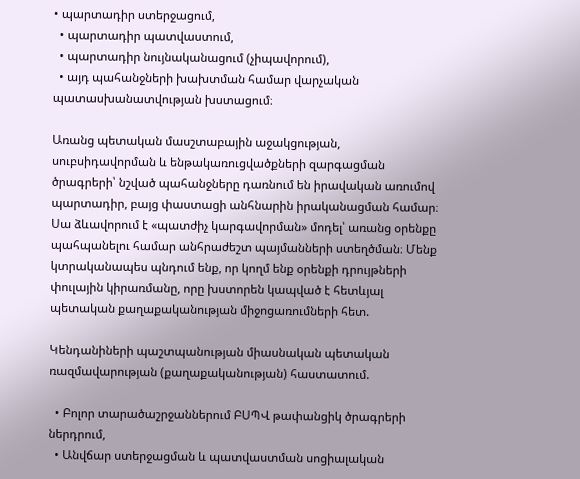• պարտադիր ստերջացում,
  • պարտադիր պատվաստում,
  • պարտադիր նույնականացում (չիպավորում),
  • այդ պահանջների խախտման համար վարչական պատասխանատվության խստացում։

Առանց պետական մասշտաբային աջակցության, սուբսիդավորման և ենթակառուցվածքների զարգացման ծրագրերի՝ նշված պահանջները դառնում են իրավական առումով պարտադիր, բայց փաստացի անհնարին իրականացման համար։ Սա ձևավորում է «պատժիչ կարգավորման» մոդել՝ առանց օրենքը պահպանելու համար անհրաժեշտ պայմանների ստեղծման։ Մենք կտրականապես պնդում ենք, որ կողմ ենք օրենքի դրույթների փուլային կիրառմանը, որը խստորեն կապված է հետևյալ պետական քաղաքականության միջոցառումների հետ.

Կենդանիների պաշտպանության միասնական պետական ռազմավարության (քաղաքականության) հաստատում.

  • Բոլոր տարածաշրջաններում ԲՍՊՎ թափանցիկ ծրագրերի ներդրում,
  • Անվճար ստերջացման և պատվաստման սոցիալական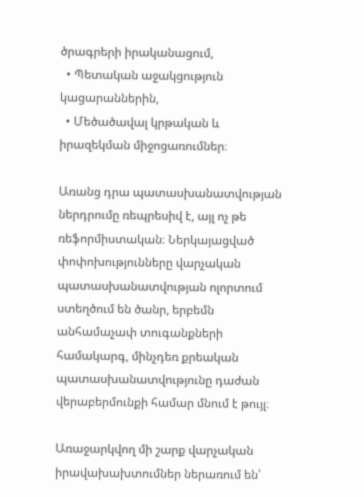ծրագրերի իրականացում,
  • Պետական աջակցություն կացարաններին,
  • Մեծածավալ կրթական և իրազեկման միջոցառումներ։

Առանց դրա պատասխանատվության ներդրումը ռեպրեսիվ է, այլ ոչ թե ռեֆորմիստական։ Ներկայացված փոփոխությունները վարչական պատասխանատվության ոլորտում ստեղծում են ծանր, երբեմն անհամաչափ տուգանքների համակարգ, մինչդեռ քրեական պատասխանատվությունը դաժան վերաբերմունքի համար մնում է թույլ։

Առաջարկվող մի շարք վարչական իրավախախտումներ ներառում են՝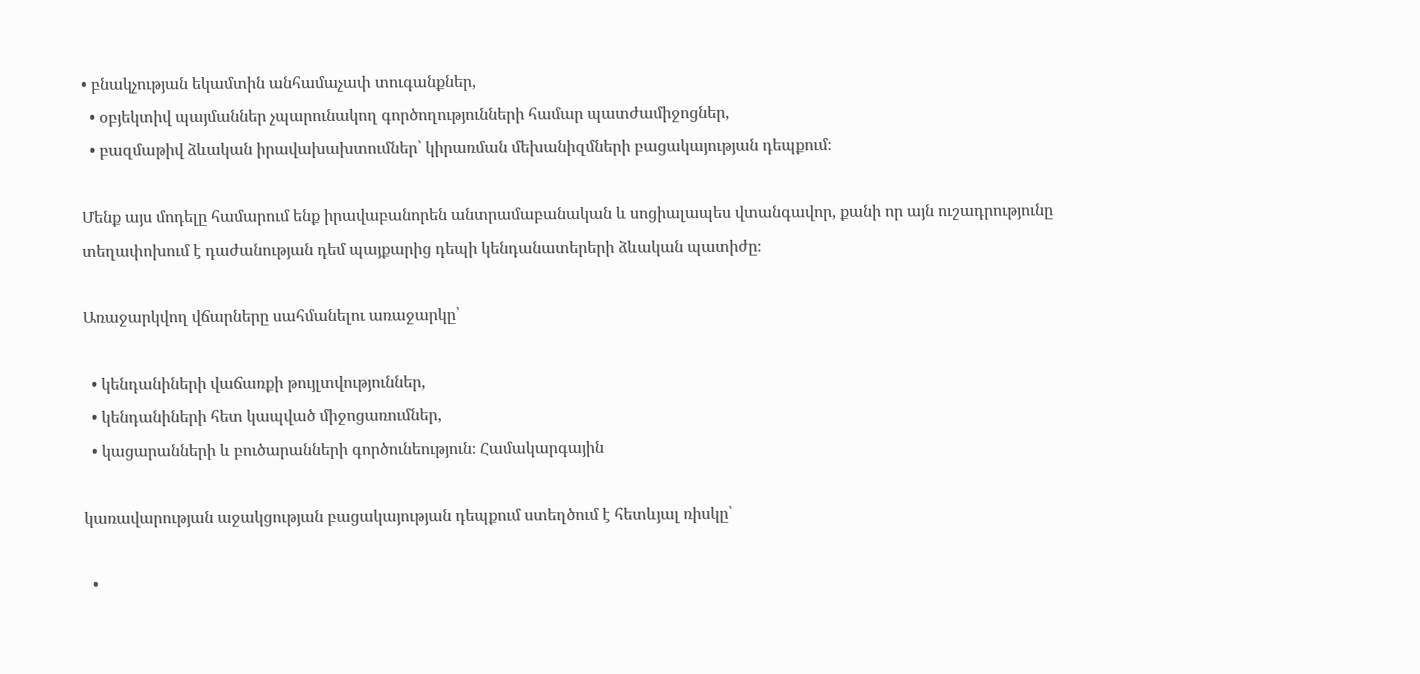• բնակչության եկամտին անհամաչափ տուգանքներ,
  • օբյեկտիվ պայմաններ չպարունակող գործողությունների համար պատժամիջոցներ,
  • բազմաթիվ ձևական իրավախախտումներ՝ կիրառման մեխանիզմների բացակայության դեպքում։

Մենք այս մոդելը համարում ենք իրավաբանորեն անտրամաբանական և սոցիալապես վտանգավոր, քանի որ այն ուշադրությունը տեղափոխում է դաժանության դեմ պայքարից դեպի կենդանատերերի ձևական պատիժը։

Առաջարկվող վճարները սահմանելու առաջարկը՝

  • կենդանիների վաճառքի թույլտվություններ,
  • կենդանիների հետ կապված միջոցառումներ,
  • կացարանների և բուծարանների գործունեություն։ Համակարգային

կառավարության աջակցության բացակայության դեպքում ստեղծում է հետևյալ ռիսկը՝

  •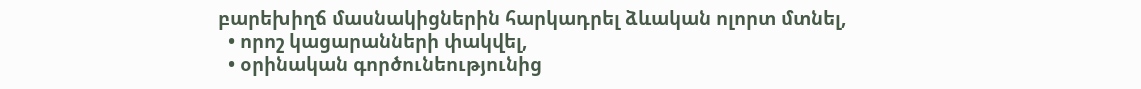բարեխիղճ մասնակիցներին հարկադրել ձևական ոլորտ մտնել,
  • որոշ կացարանների փակվել,
  • օրինական գործունեությունից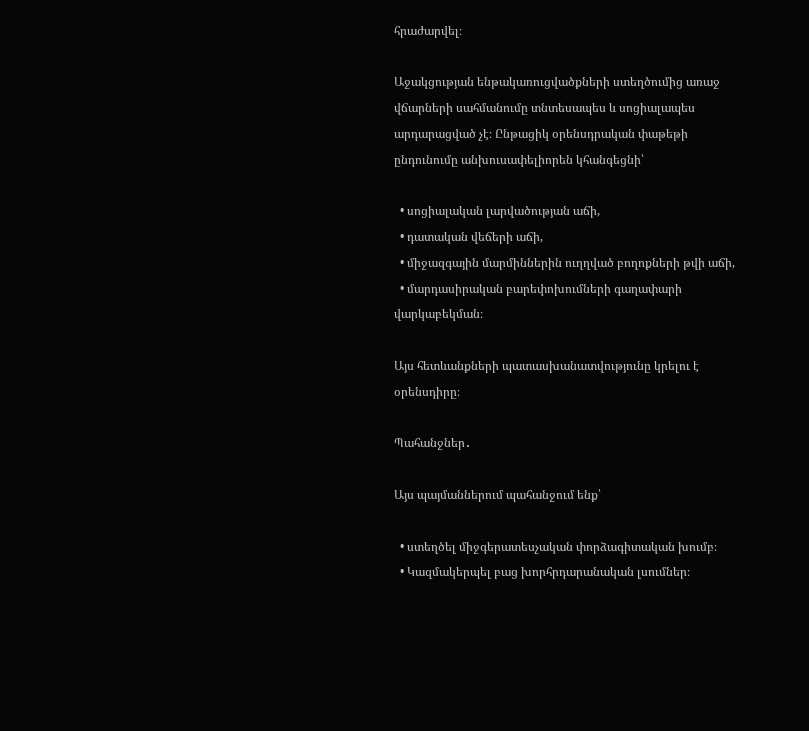հրաժարվել։

Աջակցության ենթակառուցվածքների ստեղծումից առաջ վճարների սահմանումը տնտեսապես և սոցիալապես արդարացված չէ։ Ընթացիկ օրենսդրական փաթեթի ընդունումը անխուսափելիորեն կհանգեցնի՝

  • սոցիալական լարվածության աճի,
  • դատական վեճերի աճի,
  • միջազգային մարմիններին ուղղված բողոքների թվի աճի,
  • մարդասիրական բարեփոխումների գաղափարի վարկաբեկման։

Այս հետևանքների պատասխանատվությունը կրելու է օրենսդիրը։

Պահանջներ․

Այս պայմաններում պահանջում ենք՝

  • ստեղծել միջգերատեսչական փորձագիտական խումբ։
  • Կազմակերպել բաց խորհրդարանական լսումներ։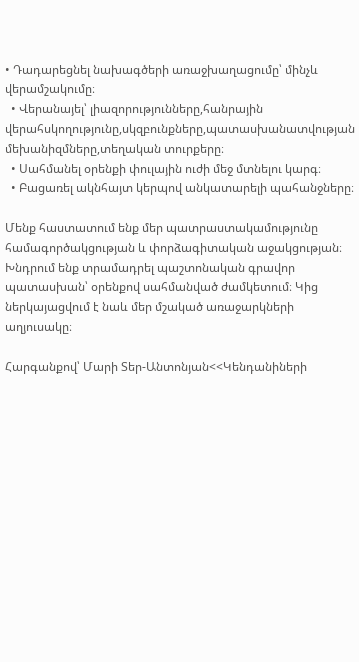• Դադարեցնել նախագծերի առաջխաղացումը՝ մինչև վերամշակումը։
  • Վերանայել՝ լիազորությունները,հանրային վերահսկողությունը,սկզբունքները,պատասխանատվության մեխանիզմները,տեղական տուրքերը։
  • Սահմանել օրենքի փուլային ուժի մեջ մտնելու կարգ։
  • Բացառել ակնհայտ կերպով անկատարելի պահանջները։

Մենք հաստատում ենք մեր պատրաստակամությունը համագործակցության և փորձագիտական աջակցության։ Խնդրում ենք տրամադրել պաշտոնական գրավոր պատասխան՝ օրենքով սահմանված ժամկետում։ Կից ներկայացվում է նաև մեր մշակած առաջարկների աղյուսակը։

Հարգանքով՝ Մարի Տեր-Անտոնյան<<Կենդանիների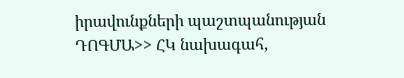իրավունքների պաշտպանության ԴՈԳՄԱ>> ՀԿ նախագահ,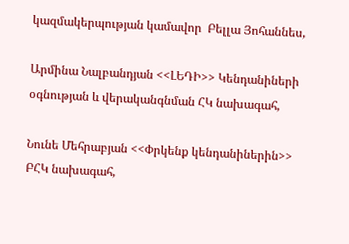կազմակերպության կամավոր  Բելլա Յոհաննես,

Արմինա Նալբանդյան <<ԼԵԴԻ>> Կենդանիների օգնության և վերականգնման ՀԿ նախագահ,

Նունե Մեհրաբյան <<Փրկենք կենդանիներին>> ԲՀԿ նախագահ,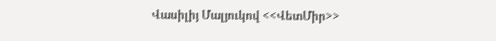Վասիլիյ Մալյուկով <<ՎետՄիր>>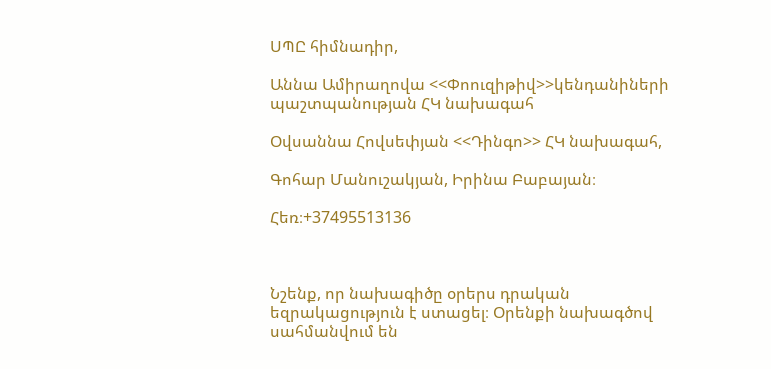ՍՊԸ հիմնադիր,

Աննա Ամիրաղովա <<Փոուզիթիվ>>կենդանիների պաշտպանության ՀԿ նախագահ

Օվսաննա Հովսեփյան <<Դինգո>> ՀԿ նախագահ,

Գոհար Մանուշակյան, Իրինա Բաբայան։

Հեռ։+37495513136



Նշենք, որ նախագիծը օրերս դրական եզրակացություն է ստացել։ Օրենքի նախագծով  սահմանվում են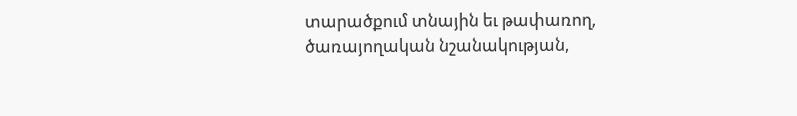տարածքում տնային եւ թափառող, ծառայողական նշանակության,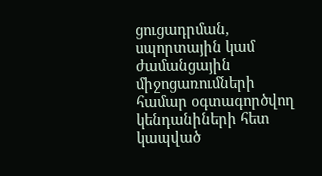ցուցադրման, սպորտային կամ ժամանցային միջոցառումների համար օգտագործվող կենդանիների հետ կապված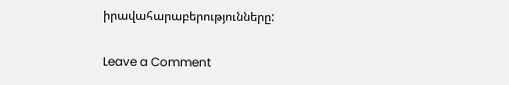իրավահարաբերությունները:

Leave a Comment